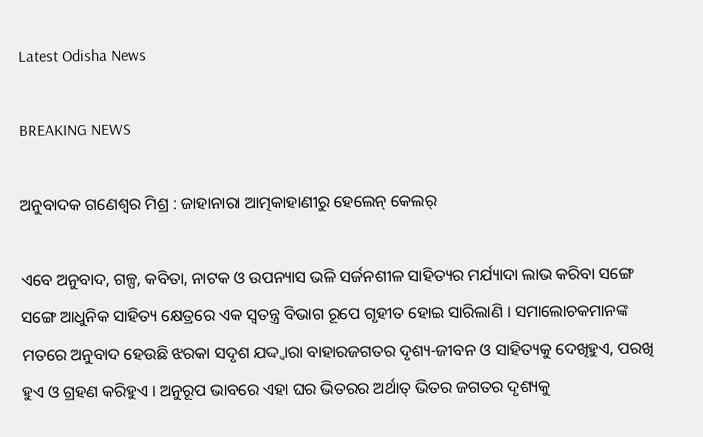Latest Odisha News

BREAKING NEWS

ଅନୁବାଦକ ଗଣେଶ୍ୱର ମିଶ୍ର : ଜାହାନାରା ଆତ୍ମକାହାଣୀରୁ ହେଲେନ୍ କେଲର୍

ଏବେ ଅନୁବାଦ, ଗଳ୍ପ, କବିତା, ନାଟକ ଓ ଉପନ୍ୟାସ ଭଳି ସର୍ଜନଶୀଳ ସାହିତ୍ୟର ମର୍ଯ୍ୟାଦା ଲାଭ କରିବା ସଙ୍ଗେ ସଙ୍ଗେ ଆଧୁନିକ ସାହିତ୍ୟ କ୍ଷେତ୍ରରେ ଏକ ସ୍ୱତନ୍ତ୍ର ବିଭାଗ ରୂପେ ଗୃହୀତ ହୋଇ ସାରିଲାଣି । ସମାଲୋଚକମାନଙ୍କ ମତରେ ଅନୁବାଦ ହେଉଛି ଝରକା ସଦୃଶ ଯଦ୍ଦ୍ୱାରା ବାହାରଜଗତର ଦୃଶ୍ୟ-ଜୀବନ ଓ ସାହିତ୍ୟକୁ ଦେଖିହୁଏ, ପରଖି ହୁଏ ଓ ଗ୍ରହଣ କରିହୁଏ । ଅନୁରୂପ ଭାବରେ ଏହା ଘର ଭିତରର ଅର୍ଥାତ୍ ଭିତର ଜଗତର ଦୃଶ୍ୟକୁ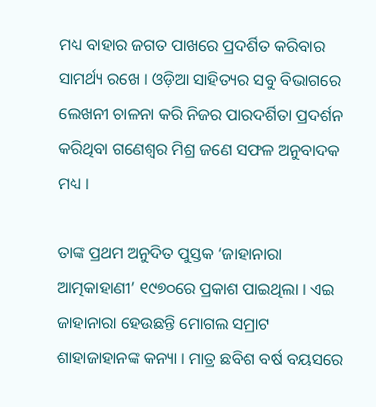ମଧ୍ୟ ବାହାର ଜଗତ ପାଖରେ ପ୍ରଦର୍ଶିତ କରିବାର ସାମର୍ଥ୍ୟ ରଖେ । ଓଡ଼ିଆ ସାହିତ୍ୟର ସବୁ ବିଭାଗରେ ଲେଖନୀ ଚାଳନା କରି ନିଜର ପାରଦର୍ଶିତା ପ୍ରଦର୍ଶନ କରିଥିବା ଗଣେଶ୍ୱର ମିଶ୍ର ଜଣେ ସଫଳ ଅନୁବାଦକ ମଧ୍ୟ ।

ତାଙ୍କ ପ୍ରଥମ ଅନୁଦିତ ପୁସ୍ତକ ‘ଜାହାନାରା ଆତ୍ମକାହାଣୀ’ ୧୯୭୦ରେ ପ୍ରକାଶ ପାଇଥିଲା । ଏଇ ଜାହାନାରା ହେଉଛନ୍ତି ମୋଗଲ ସମ୍ରାଟ ଶାହାଜାହାନଙ୍କ କନ୍ୟା । ମାତ୍ର ଛବିଶ ବର୍ଷ ବୟସରେ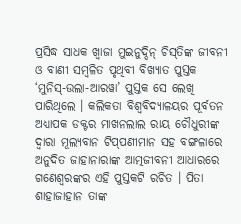ପ୍ରସିଦ୍ଧ ସାଧକ ଖ୍ୱାଜା ମୁଇନୁଦ୍ଦିନ୍ ଚିସ୍‌ତିଙ୍କ ଜୀବନୀ ଓ ବାଣୀ ସମ୍ବଳିତ ପୃଥିବୀ ବିଖ୍ୟାତ ପୁସ୍ତକ ‘ମୁନିସ୍‌-ଉଲା-ଆରୱା’ ପୁସ୍ତକ ସେ ଲେଖି ପାରିଥିଲେ । କଲିକତା ବିଶ୍ୱବିଦ୍ୟାଳୟର ପୂର୍ବତନ ଅଧ୍ୟାପକ ଡକ୍ଟର ମାଖନଲାଲ ରାୟ ଚୌଧୁରୀଙ୍କ ଦ୍ୱାରା ମୂଲ୍ୟବାନ ଟିପ୍‌ପଣୀମାନ ସହ ବଙ୍ଗଳାରେ ଅନୁଦିତ ଜାହାନାରାଙ୍କ ଆତ୍ମଜୀବନୀ ଆଧାରରେ ଗଣେଶ୍ୱରଙ୍କର ଏହି ପୁସ୍ତକଟି ରଚିତ । ପିତା ଶାହାଜାହାନ ତାଙ୍କ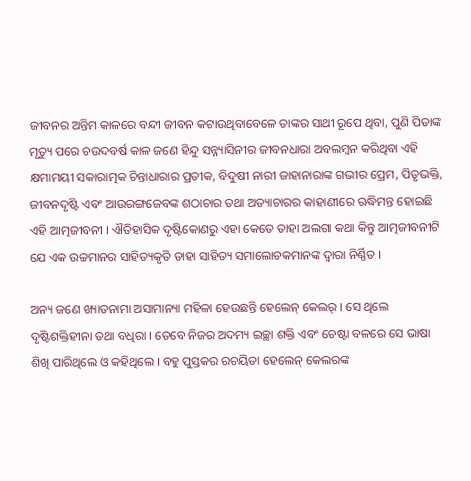ଜୀବନର ଅନ୍ତିମ କାଳରେ ବନ୍ଦୀ ଜୀବନ କଟାଉଥିବାବେଳେ ତାଙ୍କର ସାଥୀ ରୂପେ ଥିବା, ପୁଣି ପିତାଙ୍କ ମୃତ୍ୟୁ ପରେ ଚଉଦବର୍ଷ କାଳ ଜଣେ ହିନ୍ଦୁ ସନ୍ନ୍ୟାସିନୀର ଜୀବନଧାରା ଅବଲମ୍ବନ କରିଥିବା ଏହି କ୍ଷମାମୟୀ ସକାରାତ୍ମକ ଚିନ୍ତାଧାରାର ପ୍ରତୀକ, ବିଦୁଷୀ ନାରୀ ଜାହାନାରାଙ୍କ ଗଭୀର ପ୍ରେମ, ପିତୃଭକ୍ତି, ଜୀବନଦୃଷ୍ଟି ଏବଂ ଆଉରଙ୍ଗଜେବଙ୍କ ଶଠାଚାର ତଥା ଅତ୍ୟାଚାରର କାହାଣୀରେ ଋଦ୍ଧିମନ୍ତ ହୋଇଛି ଏହି ଆତ୍ମଜୀବନୀ । ଐତିହାସିକ ଦୃଷ୍ଟିକୋଣରୁ ଏହା କେତେ ତାହା ଅଲଗା କଥା କିନ୍ତୁ ଆତ୍ମଜୀବନୀଟି ଯେ ଏକ ଉଚ୍ଚମାନର ସାହିତ୍ୟକୃତି ତାହା ସାହିତ୍ୟ ସମାଲୋଚକମାନଙ୍କ ଦ୍ୱାରା ନିର୍ଣ୍ଣିତ ।

ଅନ୍ୟ ଜଣେ ଖ୍ୟାତନାମା ଅସାମାନ୍ୟା ମହିଳା ହେଉଛନ୍ତି ହେଲେନ୍ କେଲର୍ । ସେ ଥିଲେ ଦୃଷ୍ଟିଶକ୍ତିହୀନା ତଥା ବଧିରା । ତେବେ ନିଜର ଅଦମ୍ୟ ଇଚ୍ଛା ଶକ୍ତି ଏବଂ ଚେଷ୍ଟା ବଳରେ ସେ ଭାଷା ଶିଖି ପାରିଥିଲେ ଓ କହିଥିଲେ । ବହୁ ପୁସ୍ତକର ରଚୟିତା ହେଲେନ୍ କେଲରଙ୍କ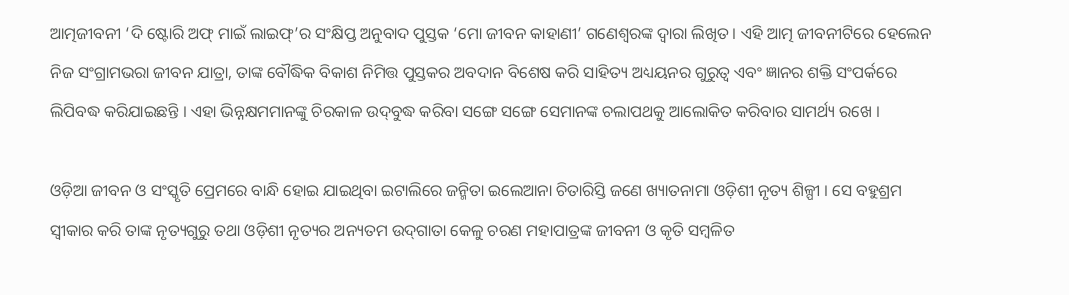ଆତ୍ମଜୀବନୀ ‘ଦି ଷ୍ଟୋରି ଅଫ୍ ମାଇଁ ଲାଇଫ୍‌’ର ସଂକ୍ଷିପ୍ତ ଅନୁବାଦ ପୁସ୍ତକ ‘ମୋ ଜୀବନ କାହାଣୀ’ ଗଣେଶ୍ୱରଙ୍କ ଦ୍ୱାରା ଲିଖିତ । ଏହି ଆତ୍ମ ଜୀବନୀଟିରେ ହେଲେନ ନିଜ ସଂଗ୍ରାମଭରା ଜୀବନ ଯାତ୍ରା, ତାଙ୍କ ବୌଦ୍ଧିକ ବିକାଶ ନିମିତ୍ତ ପୁସ୍ତକର ଅବଦାନ ବିଶେଷ କରି ସାହିତ୍ୟ ଅଧ୍ୟୟନର ଗୁରୁତ୍ୱ ଏବଂ ଜ୍ଞାନର ଶକ୍ତି ସଂପର୍କରେ ଲିପିବଦ୍ଧ କରିଯାଇଛନ୍ତି । ଏହା ଭିନ୍ନକ୍ଷମମାନଙ୍କୁ ଚିରକାଳ ଉଦ୍‌ବୁଦ୍ଧ କରିବା ସଙ୍ଗେ ସଙ୍ଗେ ସେମାନଙ୍କ ଚଲାପଥକୁ ଆଲୋକିତ କରିବାର ସାମର୍ଥ୍ୟ ରଖେ ।

ଓଡ଼ିଆ ଜୀବନ ଓ ସଂସ୍କୃତି ପ୍ରେମରେ ବାନ୍ଧି ହୋଇ ଯାଇଥିବା ଇଟାଲିରେ ଜନ୍ମିତା ଇଲେଆନା ଚିତାରିସ୍ତି ଜଣେ ଖ୍ୟାତନାମା ଓଡ଼ିଶୀ ନୃତ୍ୟ ଶିଳ୍ପୀ । ସେ ବହୁଶ୍ରମ ସ୍ୱୀକାର କରି ତାଙ୍କ ନୃତ୍ୟଗୁରୁ ତଥା ଓଡ଼ିଶୀ ନୃତ୍ୟର ଅନ୍ୟତମ ଉଦ୍‌ଗାତା କେଳୁ ଚରଣ ମହାପାତ୍ରଙ୍କ ଜୀବନୀ ଓ କୃତି ସମ୍ବଳିତ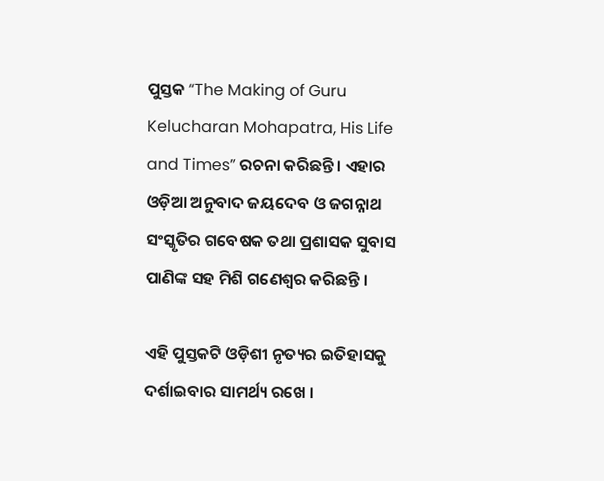ପୁସ୍ତକ “The Making of Guru Kelucharan Mohapatra, His Life and Times” ରଚନା କରିଛନ୍ତି । ଏହାର ଓଡ଼ିଆ ଅନୁବାଦ ଜୟଦେବ ଓ ଜଗନ୍ନାଥ ସଂସ୍କୃତିର ଗବେଷକ ତଥା ପ୍ରଶାସକ ସୁବାସ ପାଣିଙ୍କ ସହ ମିଶି ଗଣେଶ୍ୱର କରିଛନ୍ତି ।

ଏହି ପୁସ୍ତକଟି ଓଡ଼ିଶୀ ନୃତ୍ୟର ଇତିହାସକୁ ଦର୍ଶାଇବାର ସାମର୍ଥ୍ୟ ରଖେ ।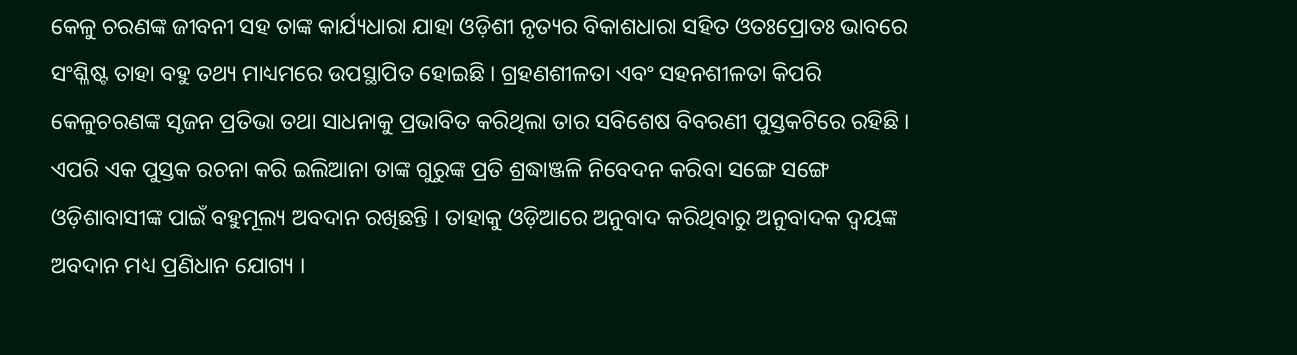କେଳୁ ଚରଣଙ୍କ ଜୀବନୀ ସହ ତାଙ୍କ କାର୍ଯ୍ୟଧାରା ଯାହା ଓଡ଼ିଶୀ ନୃତ୍ୟର ବିକାଶଧାରା ସହିତ ଓତଃପ୍ରୋତଃ ଭାବରେ ସଂଶ୍ଳିଷ୍ଟ ତାହା ବହୁ ତଥ୍ୟ ମାଧ୍ୟମରେ ଉପସ୍ଥାପିତ ହୋଇଛି । ଗ୍ରହଣଶୀଳତା ଏବଂ ସହନଶୀଳତା କିପରି କେଳୁଚରଣଙ୍କ ସୃଜନ ପ୍ରତିଭା ତଥା ସାଧନାକୁ ପ୍ରଭାବିତ କରିଥିଲା ତାର ସବିଶେଷ ବିବରଣୀ ପୁସ୍ତକଟିରେ ରହିଛି । ଏପରି ଏକ ପୁସ୍ତକ ରଚନା କରି ଇଲିଆନା ତାଙ୍କ ଗୁରୁଙ୍କ ପ୍ରତି ଶ୍ରଦ୍ଧାଞ୍ଜଳି ନିବେଦନ କରିବା ସଙ୍ଗେ ସଙ୍ଗେ ଓଡ଼ିଶାବାସୀଙ୍କ ପାଇଁ ବହୁମୂଲ୍ୟ ଅବଦାନ ରଖିଛନ୍ତି । ତାହାକୁ ଓଡ଼ିଆରେ ଅନୁବାଦ କରିଥିବାରୁ ଅନୁବାଦକ ଦ୍ୱୟଙ୍କ ଅବଦାନ ମଧ୍ୟ ପ୍ରଣିଧାନ ଯୋଗ୍ୟ ।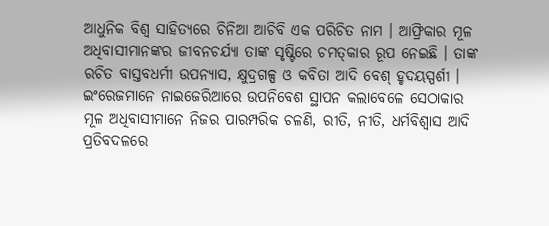ଆଧୁନିକ ବିଶ୍ୱ ସାହିତ୍ୟରେ ଚିନିଆ ଆଚିବି ଏକ ପରିଚିତ ନାମ । ଆଫ୍ରିକାର ମୂଳ ଅଧିବାସୀମାନଙ୍କର ଜୀବନଚର୍ଯ୍ୟା ତାଙ୍କ ସୃଷ୍ଟିରେ ଚମତ୍‌କାର ରୂପ ନେଇଛି । ତାଙ୍କ ରଚିତ ବାସ୍ତବଧର୍ମୀ ଉପନ୍ୟାସ, କ୍ଷୁଦ୍ରଗଳ୍ପ ଓ କବିତା ଆଦି ବେଶ୍ ହୃଦୟସ୍ପର୍ଶୀ । ଇଂରେଜମାନେ ନାଇଜେରିଆରେ ଉପନିବେଶ ସ୍ଥାପନ କଲାବେଳେ ସେଠାକାର ମୂଳ ଅଧିବାସୀମାନେ ନିଜର ପାରମ୍ପରିକ ଚଳଣି, ରୀତି, ନୀତି, ଧର୍ମବିଶ୍ୱାସ ଆଦି ପ୍ରତିବଦଳରେ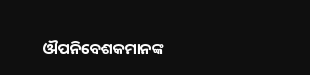ଔପନିବେଶକମାନଙ୍କ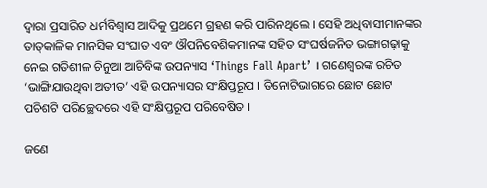ଦ୍ୱାରା ପ୍ରସାରିତ ଧର୍ମବିଶ୍ୱାସ ଆଦିକୁ ପ୍ରଥମେ ଗ୍ରହଣ କରି ପାରିନଥିଲେ । ସେହି ଅଧିବାସୀମାନଙ୍କର ତାତ୍‌କାଳିକ ମାନସିକ ସଂଘାତ ଏବଂ ଔପନିବେଶିକମାନଙ୍କ ସହିତ ସଂଘର୍ଷଜନିତ ଭଙ୍ଗାଗଢ଼ାକୁ ନେଇ ଗତିଶୀଳ ଚିନୁଆ ଆଚିବିଙ୍କ ଉପନ୍ୟାସ ‘Things Fall Apart’ । ଗଣେଶ୍ୱରଙ୍କ ରଚିତ ‘ଭାଙ୍ଗିଯାଉଥିବା ଅତୀତ’ ଏହି ଉପନ୍ୟାସର ସଂକ୍ଷିପ୍ତରୂପ । ତିନୋଟିଭାଗରେ ଛୋଟ ଛୋଟ ପଚିଶଟି ପରିଚ୍ଛେଦରେ ଏହି ସଂକ୍ଷିପ୍ତରୂପ ପରିବେଷିତ ।

ଜଣେ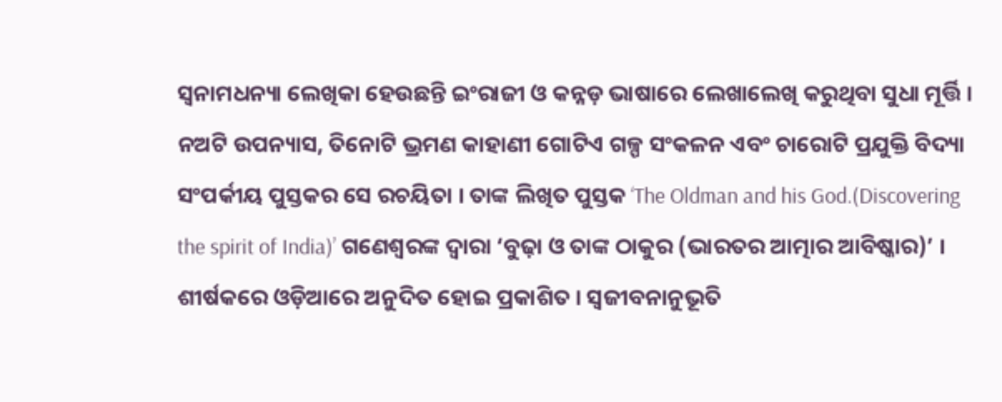ସ୍ୱନାମଧନ୍ୟା ଲେଖିକା ହେଉଛନ୍ତି ଇଂରାଜୀ ଓ କନ୍ନଡ଼ ଭାଷାରେ ଲେଖାଲେଖି କରୁଥିବା ସୁଧା ମୂର୍ତ୍ତି । ନଅଟି ଉପନ୍ୟାସ, ତିନୋଟି ଭ୍ରମଣ କାହାଣୀ ଗୋଟିଏ ଗଳ୍ପ ସଂକଳନ ଏବଂ ଚାରୋଟି ପ୍ରଯୁକ୍ତି ବିଦ୍ୟା ସଂପର୍କୀୟ ପୁସ୍ତକର ସେ ରଚୟିତା । ତାଙ୍କ ଲିଖିତ ପୁସ୍ତକ ‘The Oldman and his God.(Discovering the spirit of India)’ ଗଣେଶ୍ୱରଙ୍କ ଦ୍ୱାରା ‘ବୁଢ଼ା ଓ ତାଙ୍କ ଠାକୁର (ଭାରତର ଆତ୍ମାର ଆବିଷ୍କାର)’ । ଶୀର୍ଷକରେ ଓଡ଼ିଆରେ ଅନୁଦିତ ହୋଇ ପ୍ରକାଶିତ । ସ୍ୱଜୀବନାନୁଭୂତି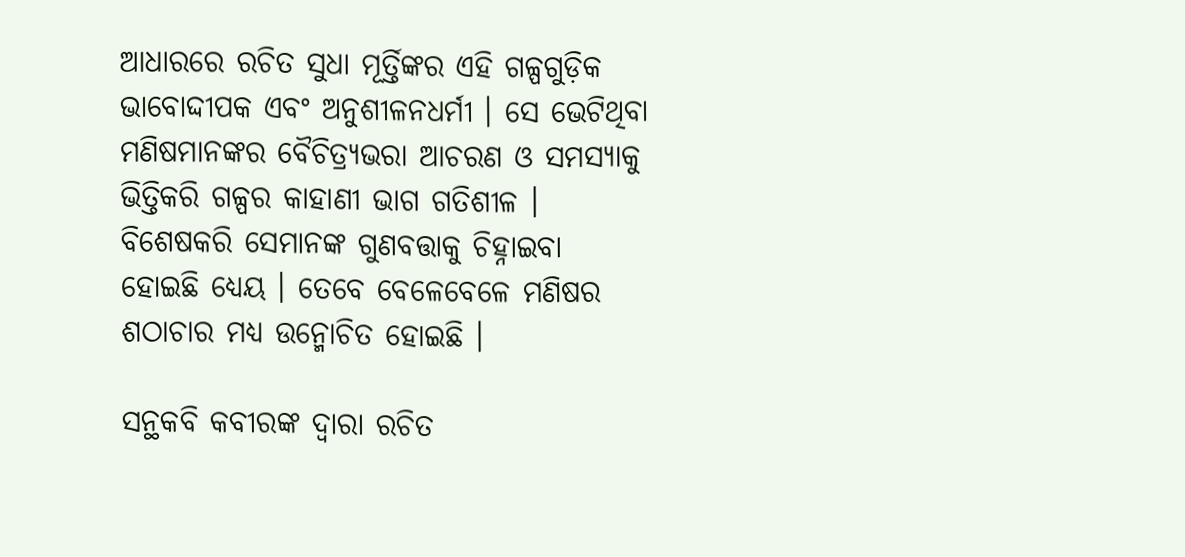ଆଧାରରେ ରଚିତ ସୁଧା ମୂର୍ତ୍ତିଙ୍କର ଏହି ଗଳ୍ପଗୁଡ଼ିକ ଭାବୋଦ୍ଦୀପକ ଏବଂ ଅନୁଶୀଳନଧର୍ମୀ । ସେ ଭେଟିଥିବା ମଣିଷମାନଙ୍କର ବୈଚିତ୍ର‌୍ୟଭରା ଆଚରଣ ଓ ସମସ୍ୟାକୁ ଭିତ୍ତିକରି ଗଳ୍ପର କାହାଣୀ ଭାଗ ଗତିଶୀଳ । ବିଶେଷକରି ସେମାନଙ୍କ ଗୁଣବତ୍ତାକୁ ଚିହ୍ନାଇବା ହୋଇଛି ଧ୍ୟେୟ । ତେବେ ବେଳେବେଳେ ମଣିଷର ଶଠାଚାର ମଧ୍ୟ ଉନ୍ମୋଚିତ ହୋଇଛି ।

ସନ୍ଥକବି କବୀରଙ୍କ ଦ୍ୱାରା ରଚିତ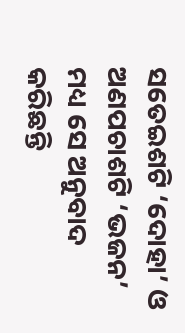ସତେଇଶଟି ‘ଦୋହା’ ଓ ଅଣପଚାଶଟି ‘ଭଜନ’ ମଧ୍ୟ ସେ ଅନୁବାଦ କରିଛନ୍ତି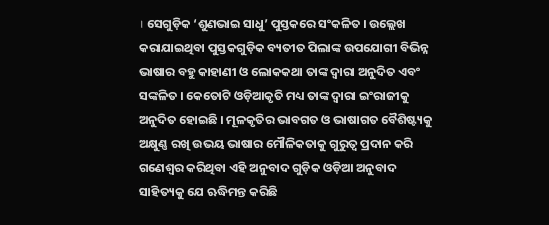। ସେଗୁଡ଼ିକ ‘ଶୁଣଭାଇ ସାଧୁ’ ପୁସ୍ତକରେ ସଂକଳିତ । ଉଲ୍ଲେଖ କରାଯାଇଥିବା ପୁସ୍ତକଗୁଡ଼ିକ ବ୍ୟତୀତ ପିଲାଙ୍କ ଉପଯୋଗୀ ବିଭିନ୍ନ ଭାଷାର ବହୁ କାହାଣୀ ଓ ଲୋକକଥା ତାଙ୍କ ଦ୍ୱାରା ଅନୁଦିତ ଏବଂ ସଙ୍କଳିତ । କେତୋଟି ଓଡ଼ିଆକୃତି ମଧ୍ୟ ତାଙ୍କ ଦ୍ୱାରା ଇଂରାଜୀକୁ ଅନୁଦିତ ହୋଇଛି । ମୂଳକୃତିର ଭାବଗତ ଓ ଭାଷାଗତ ବୈଶିଷ୍ଟ୍ୟକୁ ଅକ୍ଷୁଣ୍ଣ ରଖି ଉଭୟ ଭାଷାର ମୌଳିକତାକୁ ଗୁରୁତ୍ୱ ପ୍ରଦାନ କରି ଗଣେଶ୍ୱର କରିଥିବା ଏହି ଅନୁବାଦ ଗୁଡ଼ିକ ଓଡ଼ିଆ ଅନୁବାଦ ସାହିତ୍ୟକୁ ଯେ ଋଦ୍ଧିମନ୍ତ କରିଛି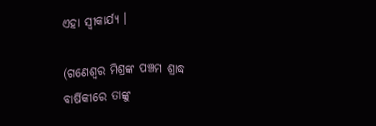ଏହା ସ୍ୱୀକାର୍ଯ୍ୟ ।

(ଗଣେଶ୍ୱର ମିଶ୍ରଙ୍କ ପଞ୍ଚମ ଶ୍ରାଦ୍ଧ ବାର୍ଷିକୀରେ ତାଙ୍କୁ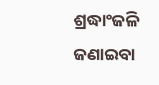ଶ୍ରଦ୍ଧାଂଜଳି ଜଣାଇବା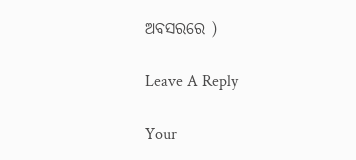ଅବସରରେ )

Leave A Reply

Your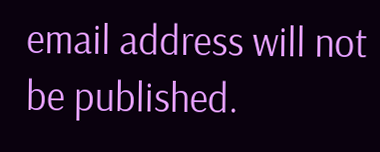email address will not be published.